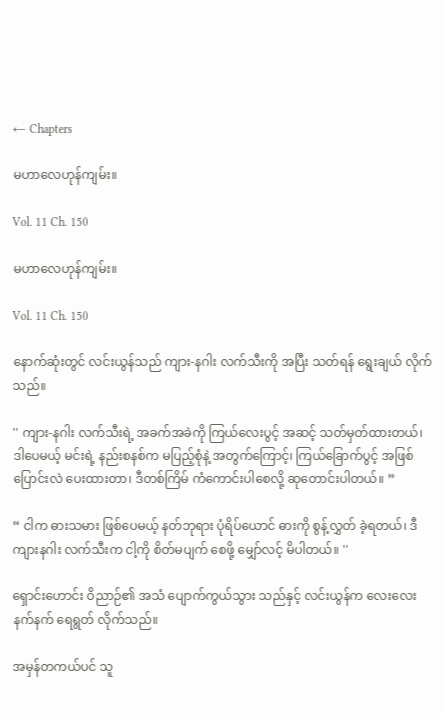← Chapters

မဟာလေဟုန်ကျမ်း။

Vol. 11 Ch. 150

မဟာလေဟုန်ကျမ်း။

Vol. 11 Ch. 150

နောက်ဆုံးတွင် လင်းယွန်သည် ကျား-နဂါး လက်သီးကို အပြီး သတ်ရန် ရွေးချယ် လိုက်သည်။

'' ကျား-နဂါး လက်သီးရဲ့ အခက်အခဲကို ကြယ်လေးပွင့် အဆင့် သတ်မှတ်ထားတယ်၊ ဒါပေမယ့် မင်းရဲ့ နည်းစနစ်က မပြည့်စုံနဲ့ အတွက်ကြောင့်၊ ကြယ်ခြောက်ပွင့် အဖြစ် ပြောင်းလဲ ပေးထားတာ၊ ဒီတစ်ကြိမ် ကံကောင်းပါစေလို့ ဆုတောင်းပါတယ်။ ”

“ ငါက ဓားသမား ဖြစ်ပေမယ့် နတ်ဘုရား ပုံရိပ်ယောင် ဓားကို စွန့်လွှတ် ခဲ့ရတယ်၊ ဒီကျားနဂါး လက်သီးက ငါ့ကို စိတ်မပျက် စေဖို့ မျှော်လင့် မိပါတယ်။ ''

ရှောင်းဟောင်း ဝိညာဉ်၏ အသံ ပျောက်ကွယ်သွား သည်နှင့် လင်းယွန်က လေးလေးနက်နက် ရေရွတ် လိုက်သည်။

အမှန်တကယ်ပင် သူ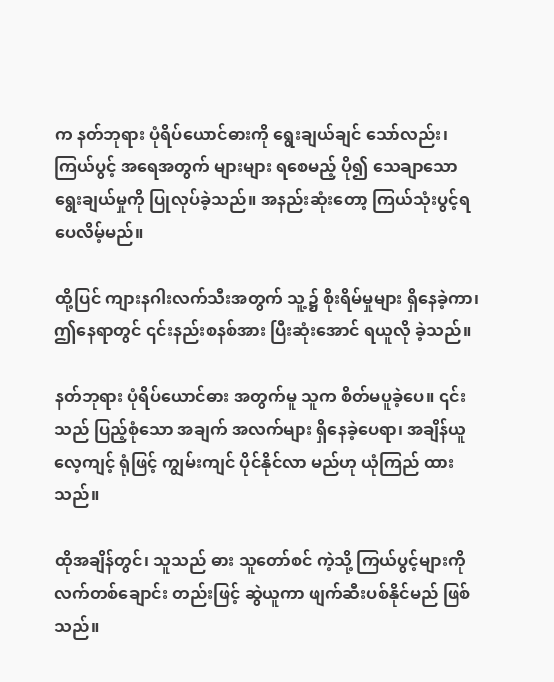က နတ်ဘုရား ပုံရိပ်ယောင်ဓားကို ရွေးချယ်ချင် သော်လည်း၊ ကြယ်ပွင့် အရေအတွက် များများ ရစေမည့် ပို၍ သေချာသော ရွေးချယ်မှုကို ပြုလုပ်ခဲ့သည်။ အနည်းဆုံးတော့ ကြယ်သုံးပွင့်ရပေလိမ့်မည်။

ထို့ပြင် ကျားနဂါးလက်သီးအတွက် သူ့၌ စိုးရိမ်မှုများ ရှိနေခဲ့ကာ၊ ဤနေရာတွင် ၎င်းနည်းစနစ်အား ပြီးဆုံးအောင် ရယူလို ခဲ့သည်။

နတ်ဘုရား ပုံရိပ်ယောင်ဓား အတွက်မူ သူက စိတ်မပူခဲ့ပေ။ ၎င်းသည် ပြည့်စုံသော အချက် အလက်များ ရှိနေခဲ့ပေရာ၊ အချိန်ယူ လေ့ကျင့် ရုံဖြင့် ကျွမ်းကျင် ပိုင်နိုင်လာ မည်ဟု ယုံကြည် ထားသည်။

ထိုအချိန်တွင်၊ သူသည် ဓား သူတော်စင် ကဲ့သို့ ကြယ်ပွင့်များကို လက်တစ်ချောင်း တည်းဖြင့် ဆွဲယူကာ ဖျက်ဆီးပစ်နိုင်မည် ဖြစ်သည်။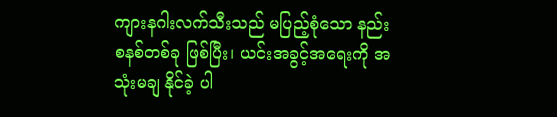ကျားနဂါးလက်သီးသည် မပြည့်စုံသော နည်းစနစ်တစ်ခု ဖြစ်ပြီး၊ ယင်းအခွင့်အရေးကို အသုံးမချ နိုင်ခဲ့ ပါ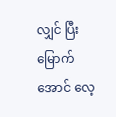လျှင် ပြီးမြောက်အောင် လေ့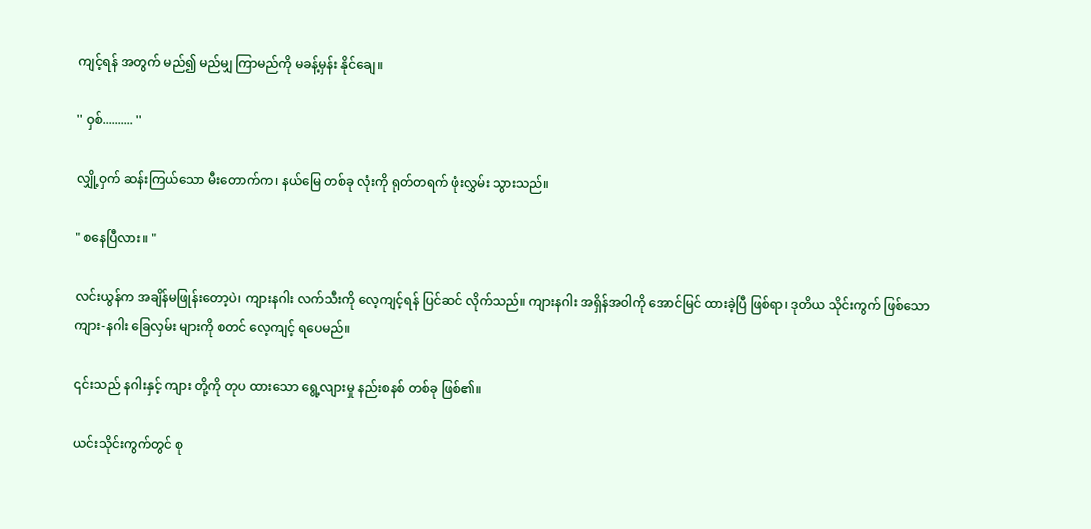ကျင့်ရန် အတွက် မည်၍ မည်မျှ ကြာမည်ကို မခန့်မှန်း နိုင်ချေ။

'' ဝှစ်.......... ''

လျှို့ဝှက် ဆန်းကြယ်သော မီးတောက်က၊ နယ်မြေ တစ်ခု လုံးကို ရုတ်တရက် ဖုံးလွှမ်း သွားသည်။

" စနေပြီလား။ "

လင်းယွန်က အချိန်မဖြုန်းတော့ပဲ၊ ကျားနဂါး လက်သီးကို လေ့ကျင့်ရန် ပြင်ဆင် လိုက်သည်။ ကျားနဂါး အရှိန်အဝါကို အောင်မြင် ထားခဲ့ပြီ ဖြစ်ရာ၊ ဒုတိယ သိုင်းကွက် ဖြစ်သော ကျား-နဂါး ခြေလှမ်း များကို စတင် လေ့ကျင့် ရပေမည်။

၎င်းသည် နဂါးနှင့် ကျား တို့ကို တုပ ထားသော ရွေ့လျားမှု နည်းစနစ် တစ်ခု ဖြစ်၏။

ယင်းသိုင်းကွက်တွင် စု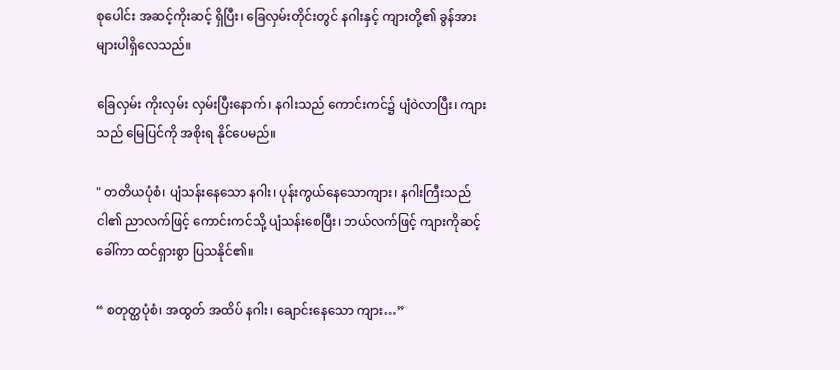စုပေါင်း အဆင့်ကိုးဆင့် ရှိပြီး၊ ခြေလှမ်းတိုင်းတွင် နဂါးနှင့် ကျားတို့၏ ခွန်အားများပါရှိလေသည်။

ခြေလှမ်း ကိုးလှမ်း လှမ်းပြီးနောက်၊ နဂါးသည် ကောင်းကင်၌ ပျံဝဲလာပြီး၊ ကျားသည် မြေပြင်ကို အစိုးရ နိုင်ပေမည်။

" တတိယပုံစံ၊ ပျံသန်းနေသော နဂါး၊ ပုန်းကွယ်နေသောကျား၊ နဂါးကြီးသည် ငါ၏ ညာလက်ဖြင့် ကောင်းကင်သို့ ပျံသန်းစေပြီး၊ ဘယ်လက်ဖြင့် ကျားကိုဆင့်ခေါ်ကာ ထင်ရှားစွာ ပြသနိုင်၏။

“ စတုတ္ထပုံစံ၊ အထွတ် အထိပ် နဂါး၊ ချောင်းနေသော ကျား…”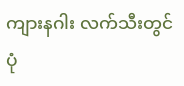ကျားနဂါး လက်သီးတွင် ပုံ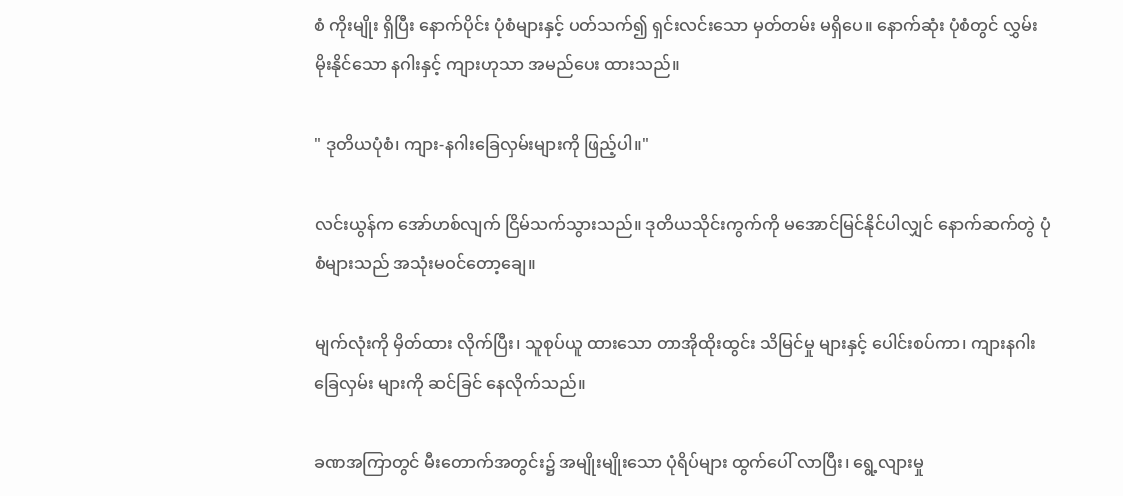စံ ကိုးမျိုး ရှိပြီး နောက်ပိုင်း ပုံစံများနှင့် ပတ်သက်၍ ရှင်းလင်းသော မှတ်တမ်း မရှိပေ။ နောက်ဆုံး ပုံစံတွင် လွှမ်းမိုးနိုင်သော နဂါးနှင့် ကျားဟုသာ အမည်ပေး ထားသည်။

" ဒုတိယပုံစံ၊ ကျား-နဂါးခြေလှမ်းများကို ဖြည့်ပါ။"

လင်းယွန်က အော်ဟစ်လျက် ငြိမ်သက်သွားသည်။ ဒုတိယသိုင်းကွက်ကို မအောင်မြင်နိုင်ပါလျှင် နောက်ဆက်တွဲ ပုံစံများသည် အသုံးမဝင်တော့ချေ။

မျက်လုံးကို မှိတ်ထား လိုက်ပြီး၊ သူစုပ်ယူ ထားသော တာအိုထိုးထွင်း သိမြင်မှု များနှင့် ပေါင်းစပ်ကာ၊ ကျားနဂါး ခြေလှမ်း များကို ဆင်ခြင် နေလိုက်သည်။

ခဏအကြာတွင် မီးတောက်အတွင်း၌ အမျိုးမျိုးသော ပုံရိပ်များ ထွက်ပေါ် လာပြီး၊ ရွေ့လျားမှု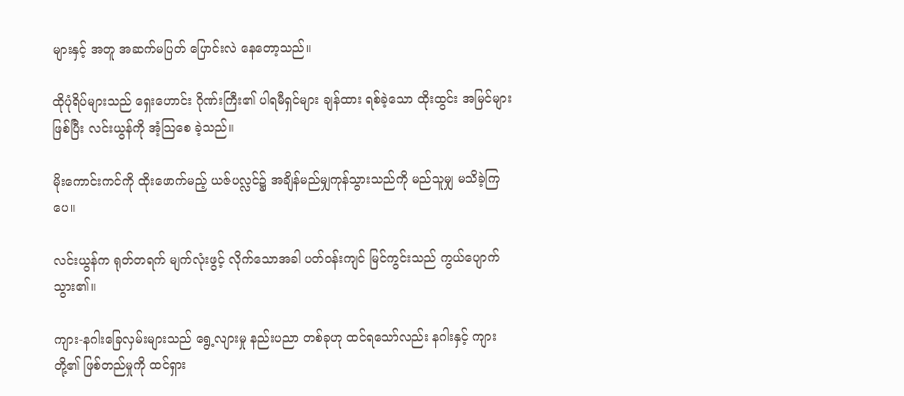များနှင့် အတူ အဆက်မပြတ် ပြောင်းလဲ နေတော့သည်။

ထိုပုံရိပ်များသည် ရှေးဟောင်း ဂိုဏ်းကြီး၏ ပါရမီရှင်များ ချန်ထား ရစ်ခဲ့သော ထိုးထွင်း အမြင်များ ဖြစ်ပြီး လင်းယွန်ကို အံ့သြစေ ခဲ့သည်။

မိုးကောင်းကင်ကို ထိုးဖောက်မည့် ယဇ်ပလ္လင်၌ အချိန်မည်မျှကုန်သွားသည်ကို မည်သူမျှ မသိခဲ့ကြပေ။

လင်းယွန်က ရုတ်တရက် မျက်လုံးဖွင့် လိုက်သောအခါ ပတ်ဝန်းကျင် မြင်ကွင်းသည် ကွယ်ပျောက် သွား၏။

ကျား-နဂါးခြေလှမ်းများသည် ရွေ့လျားမှု နည်းပညာ တစ်ခုဟု ထင်ရသော်လည်း နဂါးနှင့် ကျား တို့၏ ဖြစ်တည်မှုကို ထင်ရှား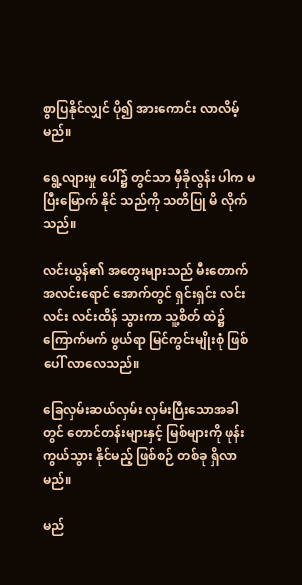စွာပြနိုင်လျှင် ပို၍ အားကောင်း လာလိမ့်မည်။

ရွေ့လျားမှု ပေါ်၌ တွင်သာ မှီခိုလွန်း ပါက မပြီးမြောက် နိုင် သည်ကို သတိပြု မိ လိုက်သည်။

လင်းယွန်၏ အတွေးများသည် မီးတောက် အလင်းရောင် အောက်တွင် ရှင်းရှင်း လင်းလင်း လင်းထိန် သွားကာ သူ့စိတ် ထဲ၌ ကြောက်မက် ဖွယ်ရာ မြင်ကွင်းမျိုးစုံ ဖြစ်ပေါ် လာလေသည်။

ခြေလှမ်းဆယ်လှမ်း လှမ်းပြီးသောအခါတွင် တောင်တန်းများနှင့် မြစ်များကို ဖုန်းကွယ်သွား နိုင်မည့် ဖြစ်စဉ် တစ်ခု ရှိလာမည်။

မည်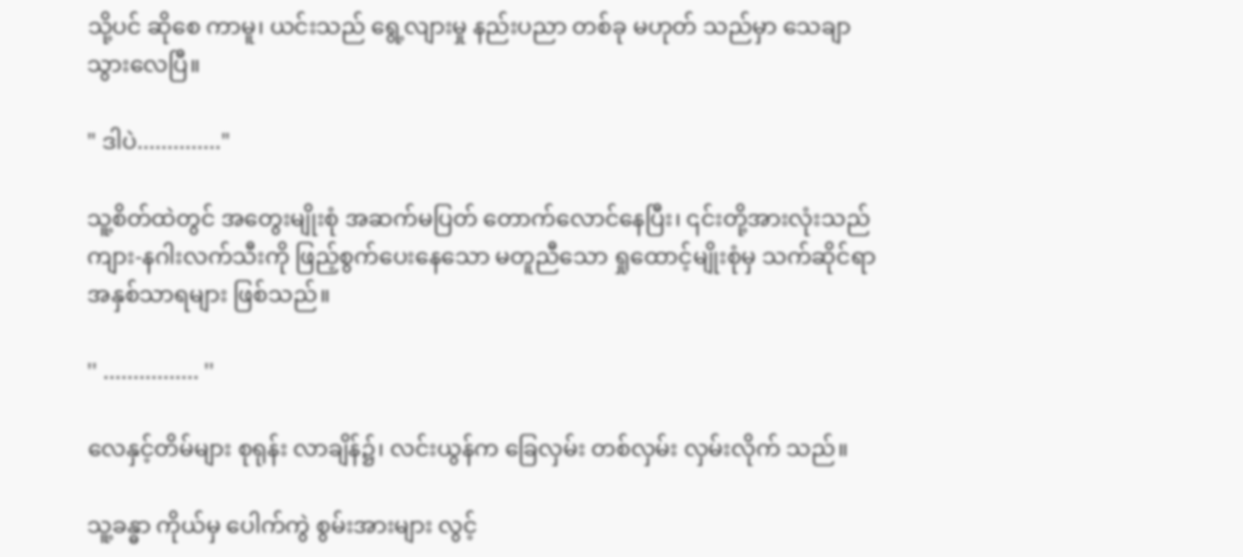သို့ပင် ဆိုစေ ကာမူ၊ ယင်းသည် ရွေ့လျားမှု နည်းပညာ တစ်ခု မဟုတ် သည်မှာ သေချာ သွားလေပြီ။

" ဒါပဲ.............."

သူ့စိတ်ထဲတွင် အတွေးမျိုးစုံ အဆက်မပြတ် တောက်လောင်နေပြီး၊ ၎င်းတို့အားလုံးသည် ကျား-နဂါးလက်သီးကို ဖြည့်စွက်ပေးနေသော မတူညီသော ရှုထောင့်မျိုးစုံမှ သက်ဆိုင်ရာ အနှစ်သာရများ ဖြစ်သည်။

'' ................ ''

လေနှင့်တိမ်များ စုရုန်း လာချိန်၌၊ လင်းယွန်က ခြေလှမ်း တစ်လှမ်း လှမ်းလိုက် သည်။

သူ့ခန္ဓာ ကိုယ်မှ ပေါက်ကွဲ စွမ်းအားများ လွင့်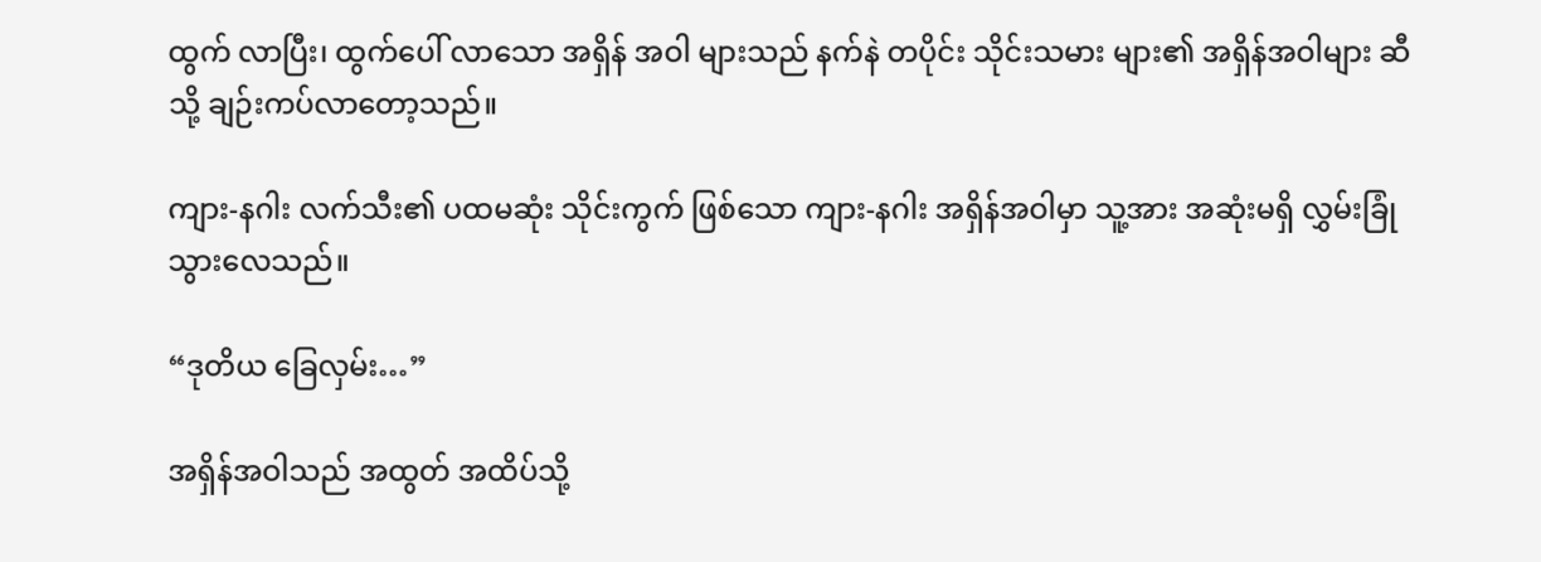ထွက် လာပြီး၊ ထွက်ပေါ် လာသော အရှိန် အဝါ များသည် နက်နဲ တပိုင်း သိုင်းသမား များ၏ အရှိန်အဝါများ ဆီသို့ ချဉ်းကပ်လာတော့သည်။

ကျား-နဂါး လက်သီး၏ ပထမဆုံး သိုင်းကွက် ဖြစ်သော ကျား-နဂါး အရှိန်အဝါမှာ သူ့အား အဆုံးမရှိ လွှမ်းခြုံသွားလေသည်။

“ဒုတိယ ခြေလှမ်း…”

အရှိန်အဝါသည် အထွတ် အထိပ်သို့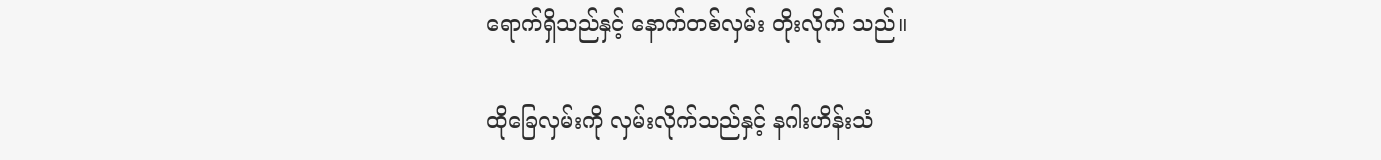ရောက်ရှိသည်နှင့် နောက်တစ်လှမ်း တိုးလိုက် သည်။

ထိုခြေလှမ်းကို လှမ်းလိုက်သည်နှင့် နဂါးဟိန်းသံ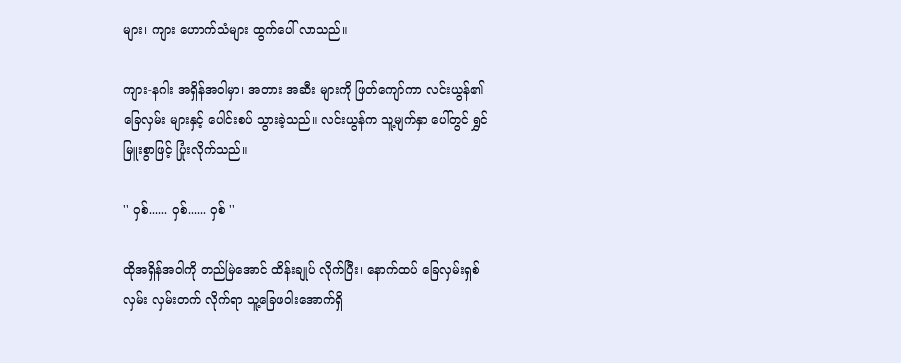များ၊ ကျား ဟောက်သံများ ထွက်ပေါ် လာသည်။

ကျား-နဂါး အရှိန်အဝါမှာ၊ အတား အဆီး များကို ဖြတ်ကျော်ကာ လင်းယွန်၏ ခြေလှမ်း များနှင့် ပေါင်းစပ် သွားခဲ့သည်။ လင်းယွန်က သူ့မျက်နှာ ပေါ်တွင် ရွှင်မြူးစွာဖြင့် ပြုံးလိုက်သည်။

'' ဝှစ်...... ဝှစ်...... ဝှစ် ''

ထိုအရှိန်အဝါကို တည်မြဲအောင် ထိန်းချုပ် လိုက်ပြီး၊ နောက်ထပ် ခြေလှမ်းရှစ်လှမ်း လှမ်းတက် လိုက်ရာ သူ့ခြေဖဝါးအောက်ရှိ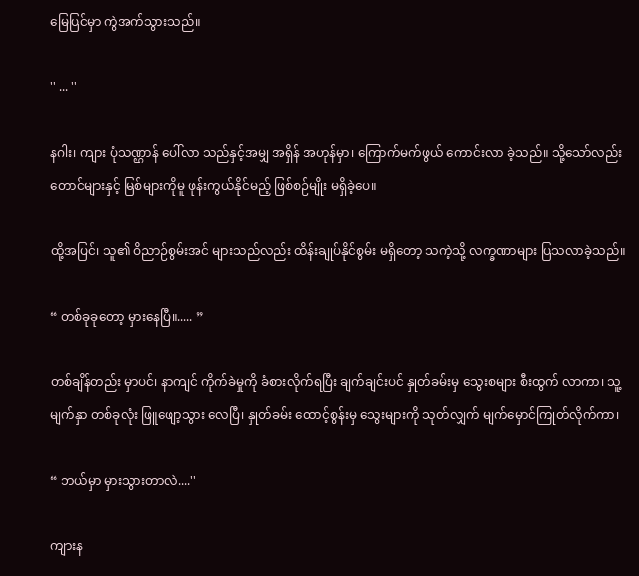မြေပြင်မှာ ကွဲအက်သွားသည်။

'' ... ''

နဂါး၊ ကျား ပုံသဏ္ဌာန် ပေါ်လာ သည်နှင့်အမျှ အရှိန် အဟုန်မှာ၊ ကြောက်မက်ဖွယ် ကောင်းလာ ခဲ့သည်။ သို့သော်လည်း တောင်များနှင့် မြစ်များကိုမူ ဖုန်းကွယ်နိုင်မည့် ဖြစ်စဉ်မျိုး မရှိခဲ့ပေ။

ထို့အပြင်၊ သူ၏ ဝိညာဉ်စွမ်းအင် များသည်လည်း ထိန်းချုပ်နိုင်စွမ်း မရှိတော့ သကဲ့သို့ လက္ခဏာများ ပြသလာခဲ့သည်။

“ တစ်ခုခုတော့ မှားနေပြီ။..... ”

တစ်ချိန်တည်း မှာပင်၊ နာကျင် ကိုက်ခဲမှုကို ခံစားလိုက်ရပြီး ချက်ချင်းပင် နှုတ်ခမ်းမှ သွေးစများ စီးထွက် လာကာ၊ သူ့မျက်နှာ တစ်ခုလုံး ဖြူဖျော့သွား လေပြီ၊ နှုတ်ခမ်း ထောင့်စွန်းမှ သွေးများကို သုတ်လျှက် မျက်မှောင်ကြုတ်လိုက်ကာ၊

“ ဘယ်မှာ မှားသွားတာလဲ....''

ကျားန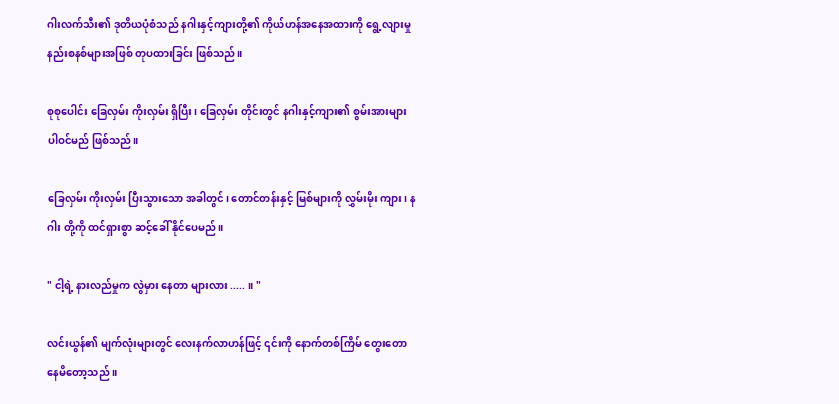ဂါးလက်သီး၏ ဒုတိယပုံစံသည် နဂါးနှင့်ကျားတို့၏ ကိုယ်ဟန်အနေအထားကို ရွေ့လျားမှုနည်းစနစ်များအဖြစ် တုပထားခြင်း ဖြစ်သည်။

စုစုပေါင်း ခြေလှမ်း ကိုးလှမ်း ရှိပြီး၊ ခြေလှမ်း တိုင်းတွင် နဂါးနှင့်ကျား၏ စွမ်းအားများ ပါဝင်မည် ဖြစ်သည်။

ခြေလှမ်း ကိုးလှမ်း ပြီးသွားသော အခါတွင်၊ တောင်တန်းနှင့် မြစ်များကို လွှမ်းမိုး ကျား၊ နဂါး တို့ကို ထင်ရှားစွာ ဆင့်ခေါ် နိုင်ပေမည်။

" ငါ့ရဲ့ နားလည်မှုက လွဲမှား နေတာ များလား ..... ။ "

လင်းယွန်၏ မျက်လုံးများတွင် လေးနက်လာဟန်ဖြင့် ၎င်းကို နောက်တစ်ကြိမ် တွေးတောနေမိတော့သည် ။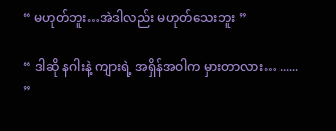“ မဟုတ်ဘူး…အဲဒါလည်း မဟုတ်သေးဘူး ”

“ ဒါဆို နဂါးနဲ့ ကျားရဲ့ အရှိန်အဝါက မှားတာလား… ...... ”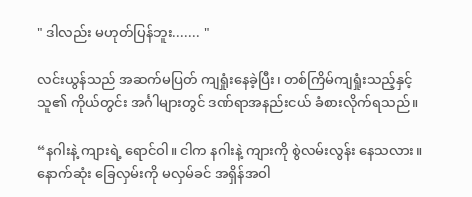" ဒါလည်း မဟုတ်ပြန်ဘူး....... "

လင်းယွန်သည် အဆက်မပြတ် ကျရှုံးနေခဲ့ပြီး၊ တစ်ကြိမ်ကျရှုံးသည့်နှင့် သူ၏ ကိုယ်တွင်း အင်္ဂါများတွင် ဒဏ်ရာအနည်းငယ် ခံစားလိုက်ရသည်။

“နဂါးနဲ့ ကျားရဲ့ ရောင်ဝါ။ ငါက နဂါးနဲ့ ကျားကို စွဲလမ်းလွန်း နေသလား။ နောက်ဆုံး ခြေလှမ်းကို မလှမ်ခင် အရှိန်အဝါ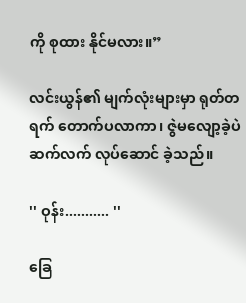ကို စုထား နိုင်မလား။”

လင်းယွန်၏ မျက်လုံးများမှာ ရုတ်တရက် တောက်ပလာကာ၊ ဇွဲမလျော့ခဲ့ပဲ ဆက်လက် လုပ်ဆောင် ခဲ့သည်။

'' ဝုန်း........... ''

ခြေ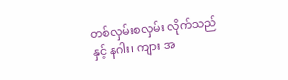တစ်လှမ်းစလှမ်း လိုက်သည်နှင့် နဂါး၊ ကျား အ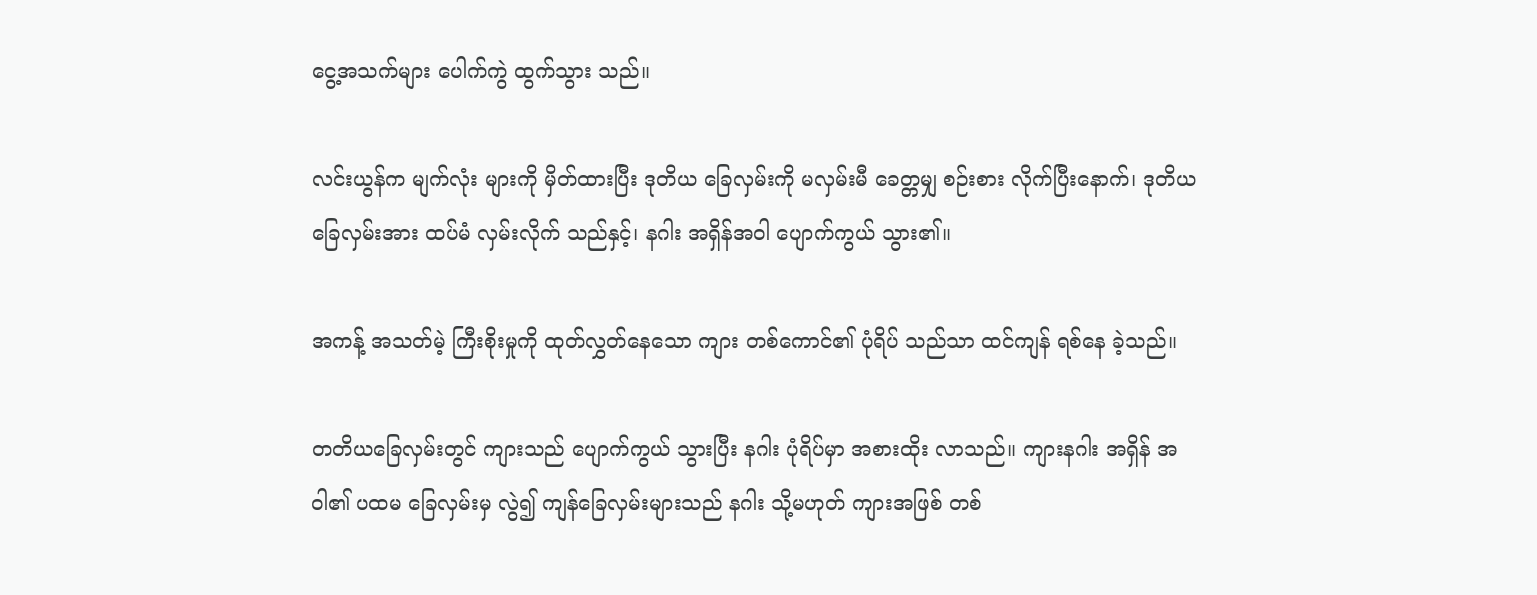ငွေ့အသက်များ ပေါက်ကွဲ ထွက်သွား သည်။

လင်းယွန်က မျက်လုံး များကို မှိတ်ထားပြီး ဒုတိယ ခြေလှမ်းကို မလှမ်းမီ ခေတ္တမျှ စဉ်းစား လိုက်ပြီးနောက်၊ ဒုတိယခြေလှမ်းအား ထပ်မံ လှမ်းလိုက် သည်နှင့်၊ နဂါး အရှိန်အဝါ ပျောက်ကွယ် သွား၏။

အကန့် အသတ်မဲ့ ကြီးစိုးမှုကို ထုတ်လွှတ်နေသော ကျား တစ်ကောင်၏ ပုံရိပ် သည်သာ ထင်ကျန် ရစ်နေ ခဲ့သည်။

တတိယခြေလှမ်းတွင် ကျားသည် ပျောက်ကွယ် သွားပြီး နဂါး ပုံရိပ်မှာ အစားထိုး လာသည်။ ကျားနဂါး အရှိန် အဝါ၏ ပထမ ခြေလှမ်းမှ လွဲ၍ ကျန်ခြေလှမ်းများသည် နဂါး သို့မဟုတ် ကျားအဖြစ် တစ်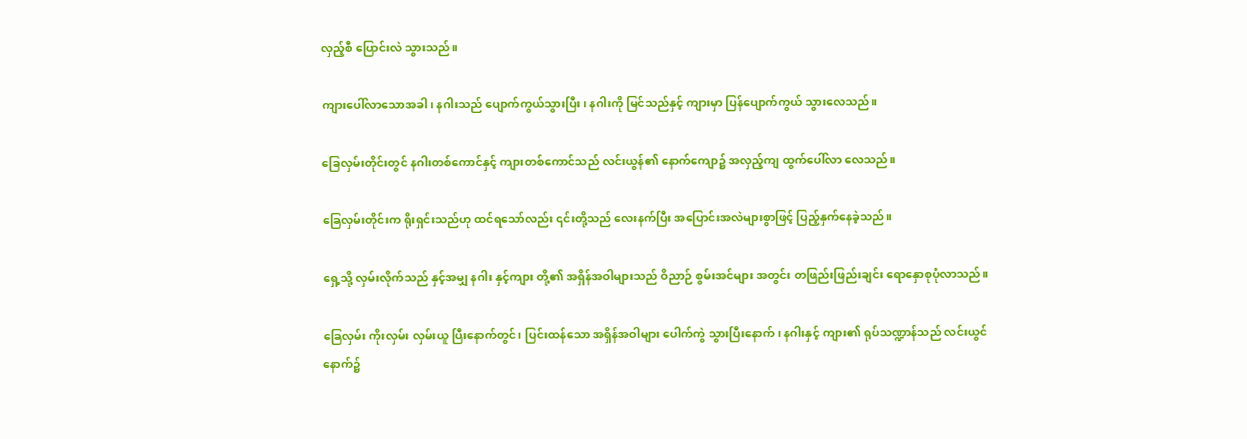လှည့်စီ ပြောင်းလဲ သွားသည်။

ကျားပေါ်လာသောအခါ၊ နဂါးသည် ပျောက်ကွယ်သွားပြီး၊ နဂါးကို မြင်သည်နှင့် ကျားမှာ ပြန်ပျောက်ကွယ် သွားလေသည်။

ခြေလှမ်းတိုင်းတွင် နဂါးတစ်ကောင်နှင့် ကျားတစ်ကောင်သည် လင်းယွန်၏ နောက်ကျော၌ အလှည့်ကျ ထွက်ပေါ်လာ လေသည်။

ခြေလှမ်းတိုင်းက ရိုးရှင်းသည်ဟု ထင်ရသော်လည်း ၎င်းတို့သည် လေးနက်ပြီး အပြောင်းအလဲများစွာဖြင့် ပြည့်နှက်နေခဲ့သည်။

ရှေ့သို့ လှမ်းလိုက်သည် နှင့်အမျှ နဂါး နှင့်ကျား တို့၏ အရှိန်အဝါများသည် ဝိညာဉ် စွမ်းအင်များ အတွင်း တဖြည်းဖြည်းချင်း ရောနှောစုပုံလာသည်။

ခြေလှမ်း ကိုးလှမ်း လှမ်းယူ ပြီးနောက်တွင်၊ ပြင်းထန်သော အရှိန်အဝါများ ပေါက်ကွဲ သွားပြီးနောက်၊ နဂါးနှင့် ကျား၏ ရုပ်သဏ္ဍာန်သည် လင်းယွင်နောက်၌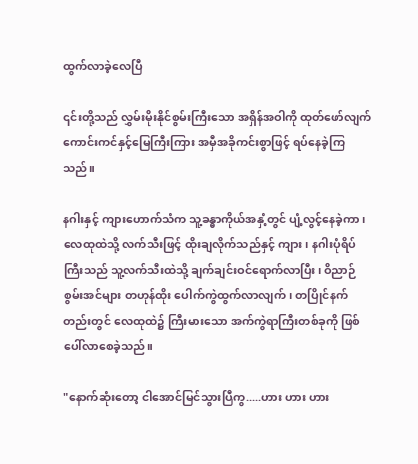ထွက်လာခဲ့လေပြီ

၎င်းတို့သည် လွှမ်းမိုးနိုင်စွမ်းကြီးသော အရှိန်အဝါကို ထုတ်ဖော်လျက် ကောင်းကင်နှင့်မြေကြီးကြား အမှီအခိုကင်းစွာဖြင့် ရပ်နေခဲ့ကြသည်။

နဂါးနှင့် ကျားဟောက်သံက သူ့ခန္ဓာကိုယ်အနှံ့တွင် ပျံ့လွင့်နေခဲ့ကာ၊ လေထုထဲသို့ လက်သီးဖြင့် ထိုးချလိုက်သည်နှင့် ကျား၊ နဂါးပုံရိပ်ကြီးသည် သူ့လက်သီးထဲသို့ ချက်ချင်းဝင်ရောက်လာပြီး၊ ဝိညာဉ်စွမ်းအင်များ တဟုန်ထိုး ပေါက်ကွဲထွက်လာလျက်၊ တပြိုင်နက်တည်းတွင် လေထုထဲ၌ ကြီးမားသော အက်ကွဲရာကြီးတစ်ခုကို ဖြစ်ပေါ်လာစေခဲ့သည်။

"နောက်ဆုံးတော့ ငါအောင်မြင်သွားပြီကွ.....ဟား ဟား ဟား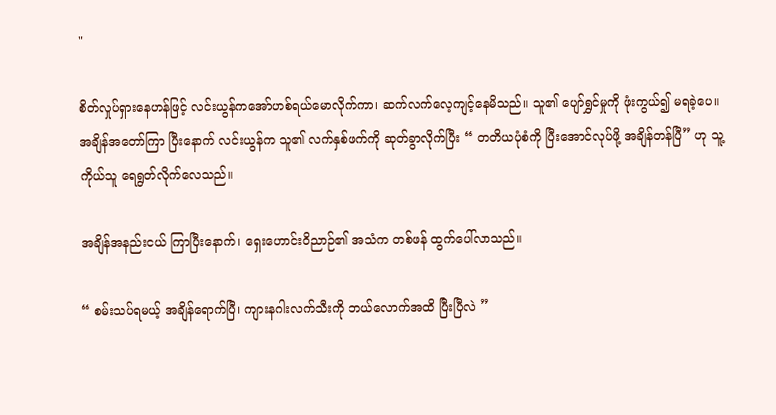"

စိတ်လှုပ်ရှားနေဟန်ဖြင့် လင်းယွန်ကအော်ဟစ်ရယ်မောလိုက်ကာ၊ ဆက်လက်လေ့ကျင့်နေမိသည်။ သူ၏ ပျော်ရွှင်မှုကို ဖုံးကွယ်၍ မရခဲ့ပေ။ အချိန်အတော်ကြာ ပြီးနောက် လင်းယွန်က သူ၏ လက်နှစ်ဖက်ကို ဆုတ်ခွာလိုက်ပြီး “ တတိယပုံစံကို ပြီးအောင်လုပ်ဖို့ အချိန်တန်ပြီ” ဟု သူ့ကိုယ်သူ ရေရွတ်လိုက်လေသည်။

အချိန်အနည်းငယ် ကြာပြီးနောက်၊ ရှေးဟောင်းဝိညာဉ်၏ အသံက တစ်ဖန် ထွက်ပေါ်လာသည်။

“ စမ်းသပ်ရမယ့် အချိန်ရောက်ပြီ၊ ကျားနဂါးလက်သီးကို ဘယ်လောက်အထိ ပြီးပြီလဲ ”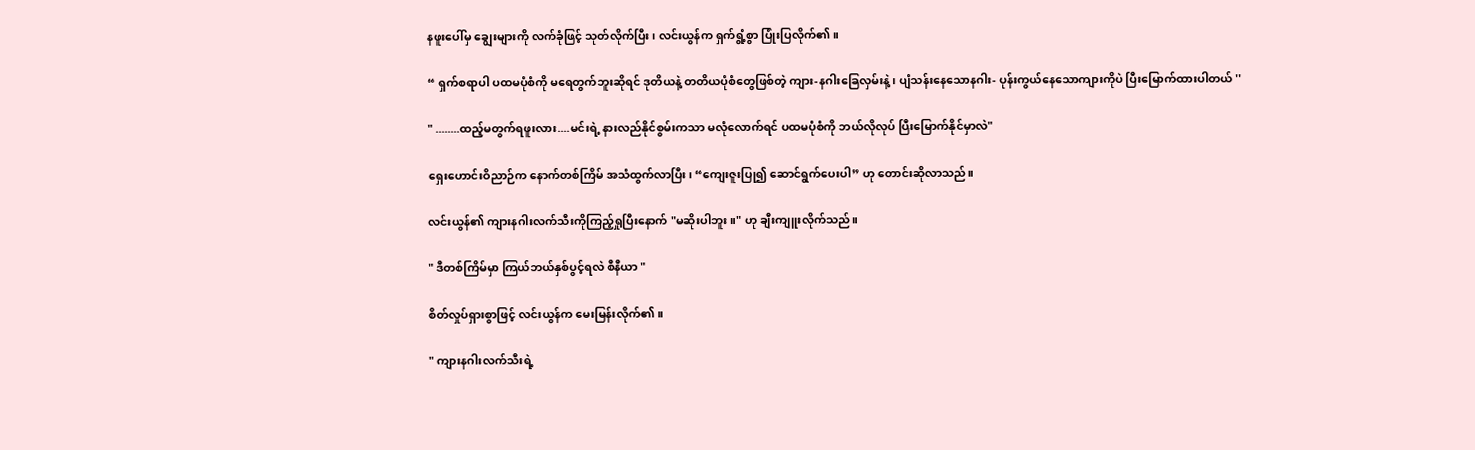နဖူးပေါ်မှ ချွေးများကို လက်ခုံဖြင့် သုတ်လိုက်ပြီး၊ လင်းယွန်က ရှက်ရွံ့စွာ ပြုံးပြလိုက်၏။

“ ရှက်စရာပါ ပထမပုံစံကို မရေတွက်ဘူးဆိုရင် ဒုတိယနဲ့ တတိယပုံစံတွေဖြစ်တဲ့ ကျား-နဂါးခြေလှမ်းနဲ့၊ ပျံသန်းနေသောနဂါး- ပုန်းကွယ်နေသောကျားကိုပဲ ပြီးမြောက်ထားပါတယ် ''

" ........ထည့်မတွက်ရဖူးလား....မင်းရဲ့ နားလည်နိုင်စွမ်းကသာ မလုံလောက်ရင် ပထမပုံစံကို ဘယ်လိုလုပ် ပြီးမြောက်နိုင်မှာလဲ"

ရှေးဟောင်းဝိညာဉ်က နောက်တစ်ကြိမ် အသံထွက်လာပြီး၊ “ကျေးဇူးပြု၍ ဆောင်ရွက်ပေးပါ” ဟု တောင်းဆိုလာသည်။

လင်းယွန်၏ ကျားနဂါးလက်သီးကိုကြည့်ရှုပြီးနောက် "မဆိုးပါဘူး။" ဟု ချီးကျူးလိုက်သည်။

" ဒီတစ်ကြိမ်မှာ ကြယ်ဘယ်နှစ်ပွင့်ရလဲ စီနီယာ "

စိတ်လှုပ်ရှားစွာဖြင့် လင်းယွန်က မေးမြန်းလိုက်၏။

" ကျားနဂါးလက်သီးရဲ့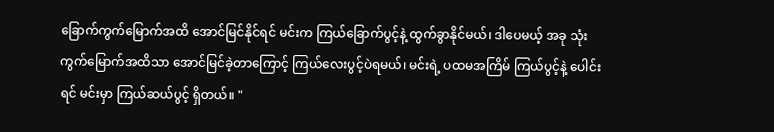ခြောက်ကွက်မြောက်အထိ အောင်မြင်နိုင်ရင် မင်းက ကြယ်ခြောက်ပွင့်နဲ့ ထွက်ခွာနိုင်မယ်၊ ဒါပေမယ့် အခု သုံးကွက်မြောက်အထိသာ အောင်မြင်ခဲ့တာကြောင့် ကြယ်လေးပွင့်ပဲရမယ်၊ မင်းရဲ့ ပထမအကြိမ် ကြယ်ပွင့်နဲ့ ပေါင်းရင် မင်းမှာ ကြယ်ဆယ်ပွင့် ရှိတယ်။ "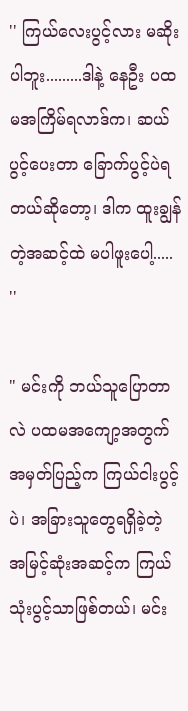'' ကြယ်လေးပွင့်လား မဆိုးပါဘူး.........ဒါနဲ့ နေဦး ပထမအကြိမ်ရလာဒ်က၊ ဆယ်ပွင့်ပေးတာ ခြောက်ပွင့်ပဲရတယ်ဆိုတော့၊ ဒါက ထူးချွန်တဲ့အဆင့်ထဲ မပါဖူးပေါ့..... ''

" မင်းကို ဘယ်သူပြောတာလဲ ပထမအကျော့အတွက် အမှတ်ပြည့်က ကြယ်ငါးပွင့်ပဲ၊ အခြားသူတွေရရှိခဲ့တဲ့ အမြင့်ဆုံးအဆင့်က ကြယ်သုံးပွင့်သာဖြစ်တယ်၊ မင်း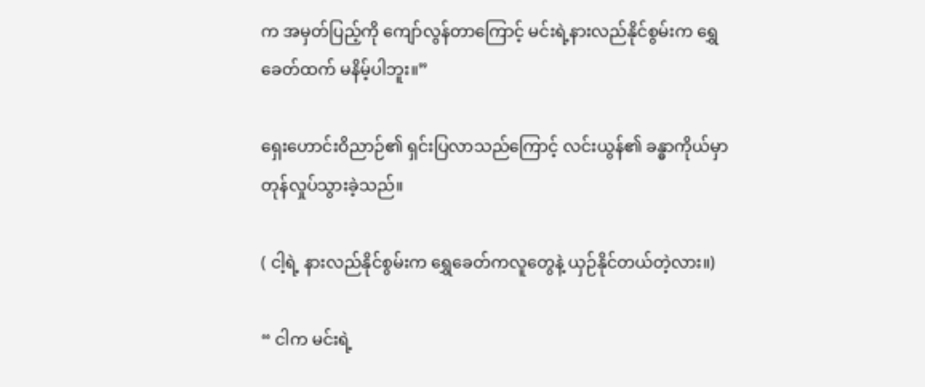က အမှတ်ပြည့်ကို ကျော်လွန်တာကြောင့် မင်းရဲ့နားလည်နိုင်စွမ်းက ရွှေခေတ်ထက် မနိမ့်ပါဘူး။”

ရှေးဟောင်းဝိညာဉ်၏ ရှင်းပြလာသည်ကြောင့် လင်းယွန်၏ ခန္ဓာကိုယ်မှာ တုန်လှုပ်သွားခဲ့သည်။

( ငါ့ရဲ့ နားလည်နိုင်စွမ်းက ရွှေခေတ်ကလူတွေနဲ့ ယှဉ်နိုင်တယ်တဲ့လား။)

“ ငါက မင်းရဲ့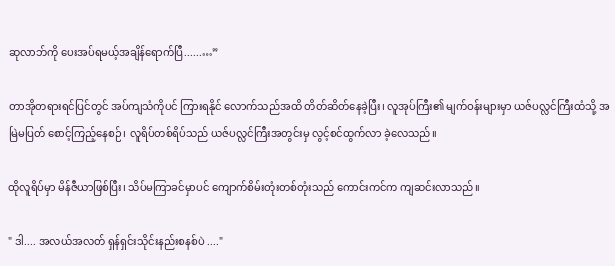ဆုလာဘ်ကို ပေးအပ်ရမယ့်အချိန်ရောက်ပြီ......…”

တာအိုတရားရင်ပြင်တွင် အပ်ကျသံကိုပင် ကြားရနိုင် လောက်သည်အထိ တိတ်ဆိတ်နေခဲ့ပြီး၊ လူအုပ်ကြီး၏ မျက်ဝန်းများမှာ ယဇ်ပလ္လင်ကြီးထံသို့ အမြဲမပြတ် စောင့်ကြည့်နေစဉ်၊ လူရိပ်တစ်ရိပ်သည် ယဇ်ပလ္လင်ကြီးအတွင်းမှ လွင့်စင်ထွက်လာ ခဲ့လေသည်။

ထိုလူရိပ်မှာ မိန်ဇီယာဖြစ်ပြီး၊ သိပ်မကြာခင်မှာပင် ကျောက်စိမ်းတုံးတစ်တုံးသည် ကောင်းကင်က ကျဆင်းလာသည်။

" ဒါ.... အလယ်အလတ် ရှန်ရှင်းသိုင်းနည်းစနစ်ပဲ ...."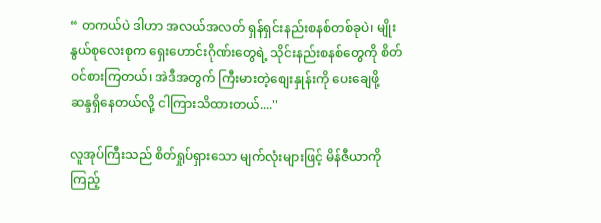“ တကယ်ပဲ ဒါဟာ အလယ်အလတ် ရှန်ရှင်းနည်းစနစ်တစ်ခုပဲ၊ မျိုးနွယ်စုလေးစုက ရှေးဟောင်းဂိုဏ်းတွေရဲ့ သိုင်းနည်းစနစ်တွေကို စိတ်ဝင်စားကြတယ်၊ အဲဒီအတွက် ကြီးမားတဲ့စျေးနှုန်းကို ပေးချေဖို့ ဆန္ဒရှိနေတယ်လို့ ငါကြားသိထားတယ်....''

လူအုပ်ကြီးသည် စိတ်ရှုပ်ရှားသော မျက်လုံးများဖြင့် မိန်ဇီယာကို ကြည့်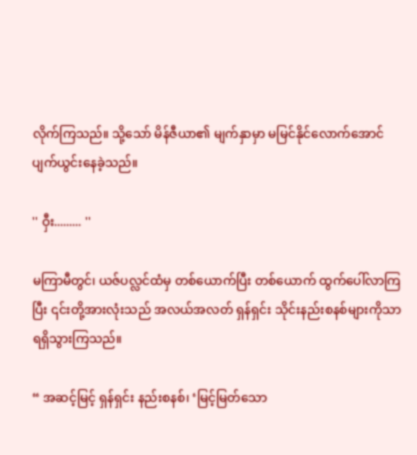လိုက်ကြသည်။ သို့သော် မိန်ဇီယာ၏ မျက်နှာမှာ မမြင်နိုင်လောက်အောင် ပျက်ယွင်းနေခဲ့သည်။

'' ဝှီး......... ''

မကြာမီတွင်၊ ယဇ်ပလ္လင်ထံမှ တစ်ယောက်ပြီး တစ်ယောက် ထွက်ပေါ်လာကြပြီး ၎င်းတို့အားလုံးသည် အလယ်အလတ် ရှန်ရှင်း သိုင်းနည်းစနစ်များကိုသာ ရရှိသွားကြသည်။

“ အဆင့်မြင့် ရှန်ရှင်း နည်းစနစ်၊ ‘မြင့်မြတ်သော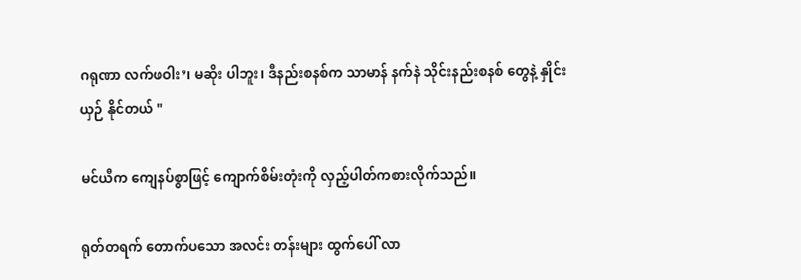ဂရုဏာ လက်ဖဝါး’၊ မဆိုး ပါဘူး၊ ဒီနည်းစနစ်က သာမာန် နက်နဲ သိုင်းနည်းစနစ် တွေနဲ့ နှိုင်းယှဉ် နိုင်တယ် "

မင်ယီက ကျေနပ်စွာဖြင့် ကျောက်စိမ်းတုံးကို လှည့်ပါတ်ကစားလိုက်သည်။

ရုတ်တရက် တောက်ပသော အလင်း တန်းများ ထွက်ပေါ် လာ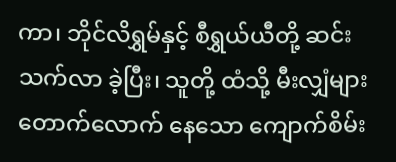ကာ၊ ဘိုင်လိရွှမ်နှင့် စီရွှယ်ယီတို့ ဆင်းသက်လာ ခဲ့ပြီး၊ သူတို့ ထံသို့ မီးလျှံများ တောက်လောက် နေသော ကျောက်စိမ်း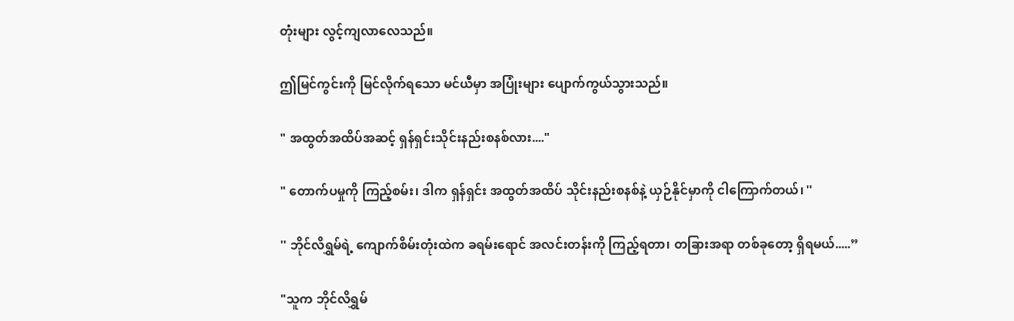တုံးများ လွင့်ကျလာလေသည်။

ဤမြင်ကွင်းကို မြင်လိုက်ရသော မင်ယီမှာ အပြုံးများ ပျောက်ကွယ်သွားသည်။

" အထွတ်အထိပ်အဆင့် ရှန်ရှင်းသိုင်းနည်းစနစ်လား...."

" တောက်ပမှုကို ကြည့်စမ်း၊ ဒါက ရှန်ရှင်း အထွတ်အထိပ် သိုင်းနည်းစနစ်နဲ့ ယှဉ်နိုင်မှာကို ငါကြောက်တယ်၊ ''

'' ဘိုင်လိရွှမ်ရဲ့ ကျောက်စိမ်းတုံးထဲက ခရမ်းရောင် အလင်းတန်းကို ကြည့်ရတာ၊ တခြားအရာ တစ်ခုတော့ ရှိရမယ်.....”

"သူက ဘိုင်လိရွှမ်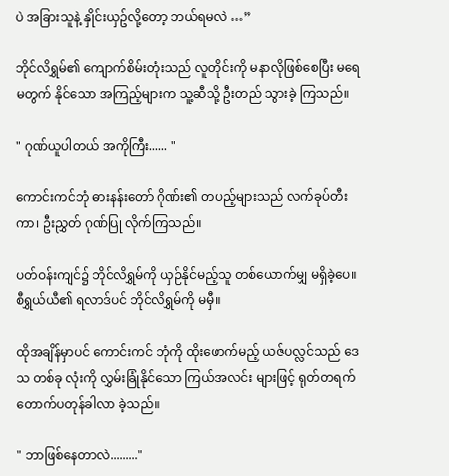ပဲ အခြားသူနဲ့ နှိုင်းယှဥ်လို့တော့ ဘယ်ရမလဲ …”

ဘိုင်လိရွှမ်၏ ကျောက်စိမ်းတုံးသည် လူတိုင်းကို မနာလိုဖြစ်စေပြီး မရေမတွက် နိုင်သော အကြည့်များက သူ့ဆီသို့ ဦးတည် သွားခဲ့ ကြသည်။

" ဂုဏ်ယူပါတယ် အကိုကြီး...... "

ကောင်းကင်ဘုံ ဓားနန်းတော် ဂိုဏ်း၏ တပည့်များသည် လက်ခုပ်တီးကာ၊ ဦးညွှတ် ဂုဏ်ပြု လိုက်ကြသည်။

ပတ်ဝန်းကျင်၌ ဘိုင်လိရွှမ်ကို ယှဉ်နိုင်မည့်သူ တစ်ယောက်မျှ မရှိခဲ့ပေ။ စီရွှယ်ယီ၏ ရလာဒ်ပင် ဘိုင်လိရွှမ်ကို မမှီ။

ထိုအချိန်မှာပင် ကောင်းကင် ဘုံကို ထိုးဖောက်မည့် ယဇ်ပလ္လင်သည် ဒေသ တစ်ခု လုံးကို လွှမ်းခြုံနိုင်သော ကြယ်အလင်း များဖြင့် ရုတ်တရက် တောက်ပတုန်ခါလာ ခဲ့သည်။

" ဘာဖြစ်နေတာလဲ........."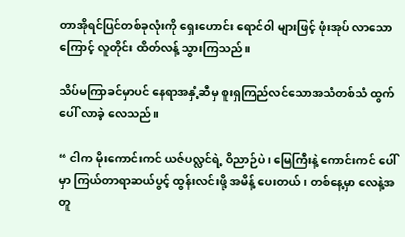တာအိုရင်ပြင်တစ်ခုလုံးကို ရှေးဟောင်း ရောင်ဝါ များဖြင့် ဖုံးအုပ် လာသောကြောင့် လူတိုင်း ထိတ်လန့် သွားကြသည်။

သိပ်မကြာခင်မှာပင် နေရာအနှံ့ဆီမှ စူးရှကြည်လင်သောအသံတစ်သံ ထွက်ပေါ် လာခဲ့ လေသည်။

“ ငါက မိုးကောင်းကင် ယဇ်ပလ္လင်ရဲ့ ဝိညာဉ်ပဲ၊ မြေကြီးနဲ့ ကောင်းကင် ပေါ်မှာ ကြယ်တာရာဆယ်ပွင့် ထွန်းလင်းဖို့ အမိန့် ပေးတယ်၊ တစ်နေ့မှာ လေနဲ့အတူ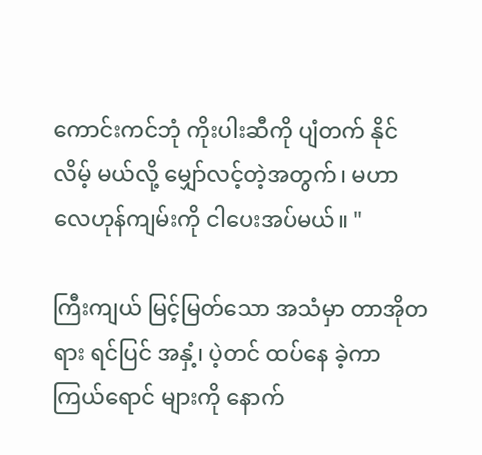ကောင်းကင်ဘုံ ကိုးပါးဆီကို ပျံတက် နိုင်လိမ့် မယ်လို့ မျှော်လင့်တဲ့အတွက်၊ မဟာလေဟုန်ကျမ်းကို ငါပေးအပ်မယ်။ "

ကြီးကျယ် မြင့်မြတ်သော အသံမှာ တာအိုတရား ရင်ပြင် အနှံ့၊ ပဲ့တင် ထပ်နေ ခဲ့ကာ ကြယ်ရောင် များကို နောက်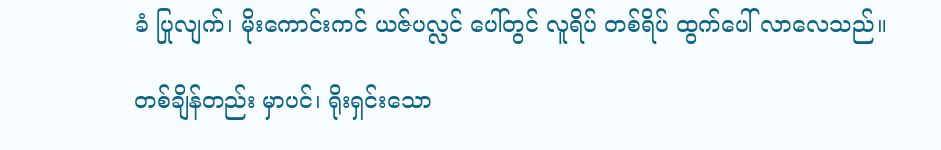ခံ ပြုလျက်၊ မိုးကောင်းကင် ယဇ်ပလ္လင် ပေါ်တွင် လူရိပ် တစ်ရိပ် ထွက်ပေါ် လာလေသည်။

တစ်ချိန်တည်း မှာပင်၊ ရိုးရှင်းသော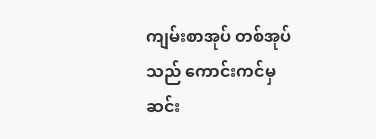ကျမ်းစာအုပ် တစ်အုပ်သည် ကောင်းကင်မှ ဆင်း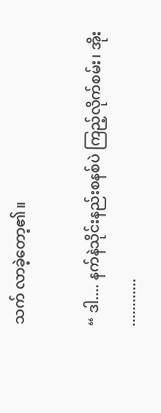သက် လာခဲ့တော့၏။

“ ဒါ.... နက်နဲသိုင်းနည်းစနစ်ပဲ ကြည့်လိုက်စမ်း၊ အိုး ............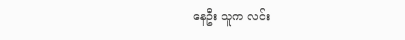နေဦး သူက လင်း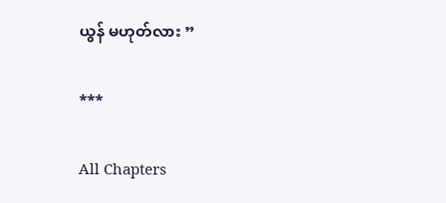ယွန် မဟုတ်လား ”

***

All Chapters